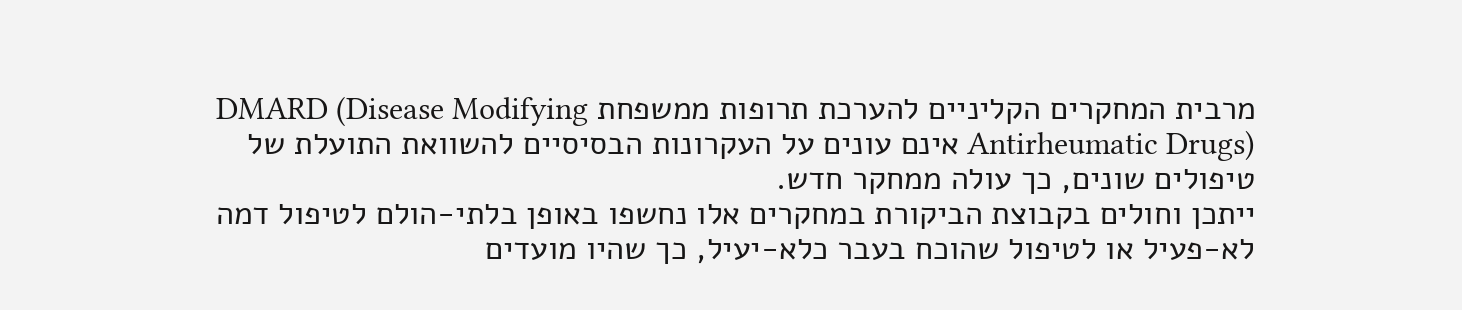מרבית המחקרים הקליניים להערכת תרופות ממשפחת DMARD (Disease Modifying Antirheumatic Drugs) אינם עונים על העקרונות הבסיסיים להשוואת התועלת של טיפולים שונים, כך עולה ממחקר חדש.
ייתכן וחולים בקבוצת הביקורת במחקרים אלו נחשפו באופן בלתי-הולם לטיפול דמה לא-פעיל או לטיפול שהוכח בעבר כלא-יעיל, כך שהיו מועדים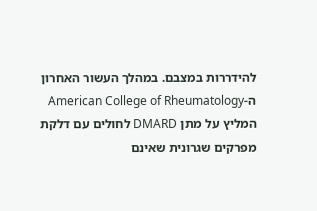להידררות במצבם. במהלך העשור האחרון ה-American College of Rheumatology המליץ על מתן DMARD לחולים עם דלקת מפרקים שגרונית שאינם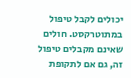יכולים לקבל טיפול במתוטרקסט. חולים שאינם מקבלים טיפול זה, גם אם לתקופת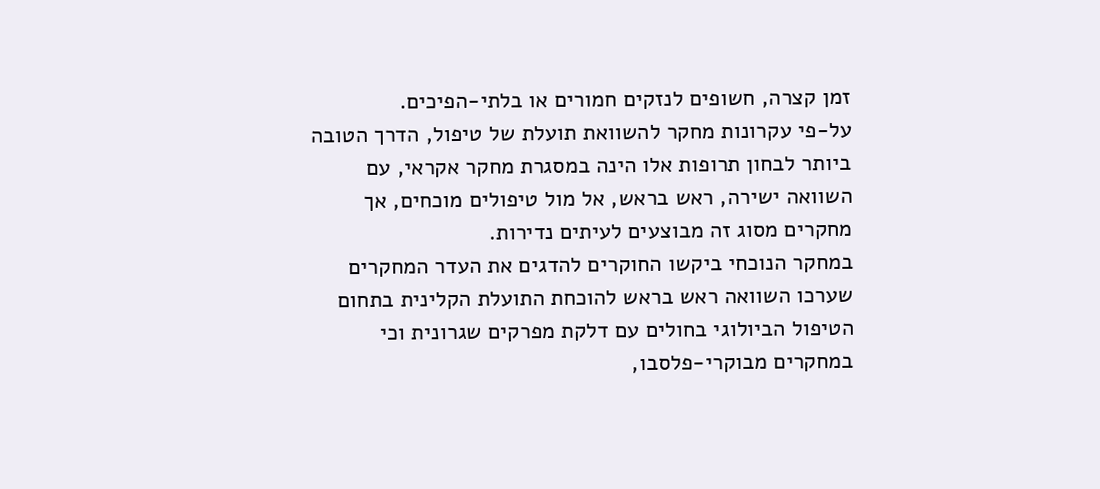זמן קצרה, חשופים לנזקים חמורים או בלתי-הפיכים.
על-פי עקרונות מחקר להשוואת תועלת של טיפול, הדרך הטובה ביותר לבחון תרופות אלו הינה במסגרת מחקר אקראי, עם השוואה ישירה, ראש בראש, אל מול טיפולים מוכחים, אך מחקרים מסוג זה מבוצעים לעיתים נדירות.
במחקר הנוכחי ביקשו החוקרים להדגים את העדר המחקרים שערכו השוואה ראש בראש להוכחת התועלת הקלינית בתחום הטיפול הביולוגי בחולים עם דלקת מפרקים שגרונית וכי במחקרים מבוקרי-פלסבו,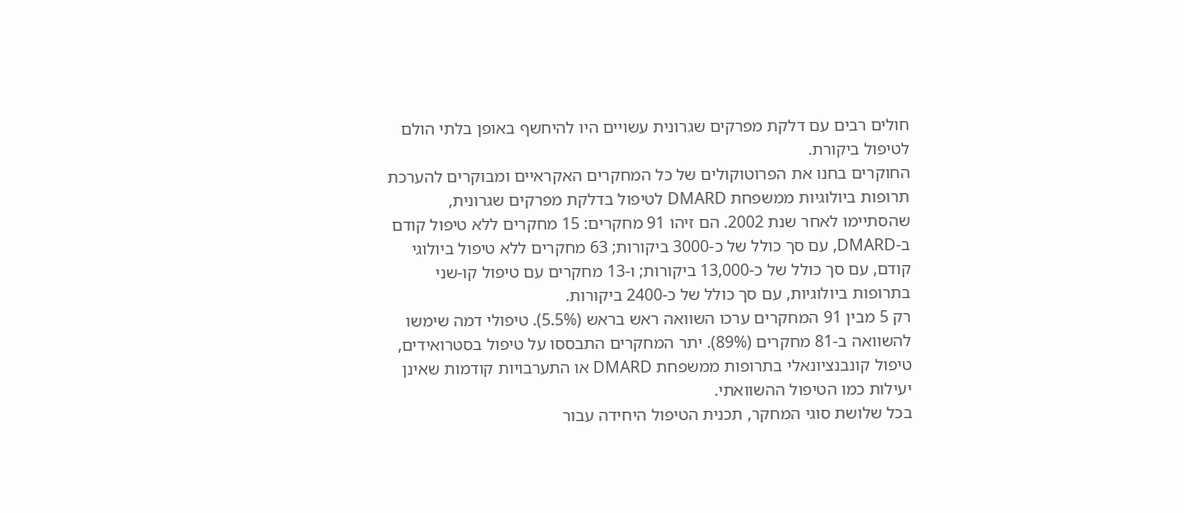חולים רבים עם דלקת מפרקים שגרונית עשויים היו להיחשף באופן בלתי הולם לטיפול ביקורת.
החוקרים בחנו את הפרוטוקולים של כל המחקרים האקראיים ומבוקרים להערכת תרופות ביולוגיות ממשפחת DMARD לטיפול בדלקת מפרקים שגרונית, שהסתיימו לאחר שנת 2002. הם זיהו 91 מחקרים: 15 מחקרים ללא טיפול קודם ב-DMARD, עם סך כולל של כ-3000 ביקורות; 63 מחקרים ללא טיפול ביולוגי קודם, עם סך כולל של כ-13,000 ביקורות; ו-13 מחקרים עם טיפול קו-שני בתרופות ביולוגיות, עם סך כולל של כ-2400 ביקורות.
רק 5 מבין 91 המחקרים ערכו השוואה ראש בראש (5.5%). טיפולי דמה שימשו להשוואה ב-81 מחקרים (89%). יתר המחקרים התבססו על טיפול בסטרואידים, טיפול קונבנציונאלי בתרופות ממשפחת DMARD או התערבויות קודמות שאינן יעילות כמו הטיפול ההשוואתי.
בכל שלושת סוגי המחקר, תכנית הטיפול היחידה עבור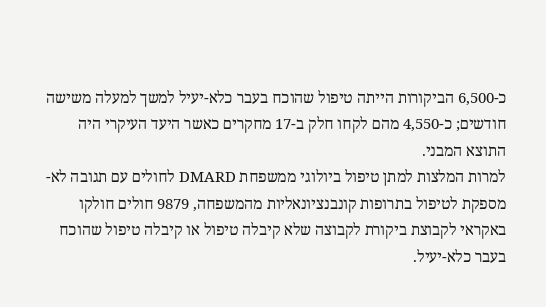כ-6,500 הביקורות הייתה טיפול שהוכח בעבר כלא-יעיל למשך למעלה משישה חודשים; כ-4,550 מהם לקחו חלק ב-17 מחקרים כאשר היעד העיקרי היה התוצא המבני.
למרות המלצות למתן טיפול ביולוגי ממשפחת DMARD לחולים עם תגובה לא-מספקת לטיפול בתרופות קונבנציונאליות מהמשפחה, 9879 חולים חולקו באקראי לקבוצת ביקורת לקבוצה שלא קיבלה טיפול או קיבלה טיפול שהוכח בעבר כלא-יעיל.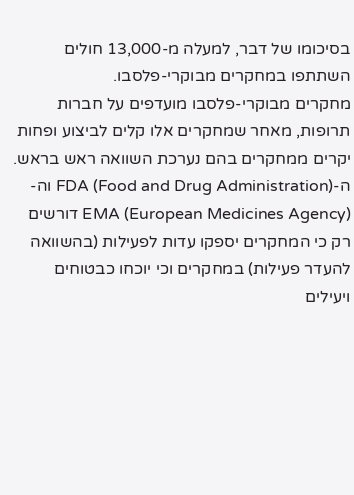בסיכומו של דבר, למעלה מ-13,000 חולים השתתפו במחקרים מבוקרי-פלסבו.
מחקרים מבוקרי-פלסבו מועדפים על חברות תרופות, מאחר שמחקרים אלו קלים לביצוע ופחות יקרים ממחקרים בהם נערכת השוואה ראש בראש. ה-FDA (Food and Drug Administration) וה-EMA (European Medicines Agency) דורשים רק כי המחקרים יספקו עדות לפעילות (בהשוואה להעדר פעילות) במחקרים וכי יוכחו כבטוחים ויעילים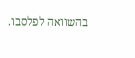בהשוואה לפלסבו.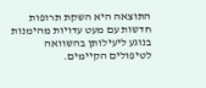התוצאה היא השקת תרופות חדשות עם מעט עדויות מהימנות בנוגע ליעילותן בהשוואה לטיפולים הקיימים.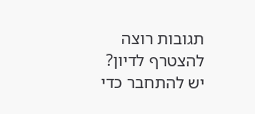תגובות רוצה להצטרף לדיון?
יש להתחבר כדי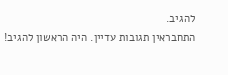להגיב.
התחבראין תגובות עדיין. היה הראשון להגיב!